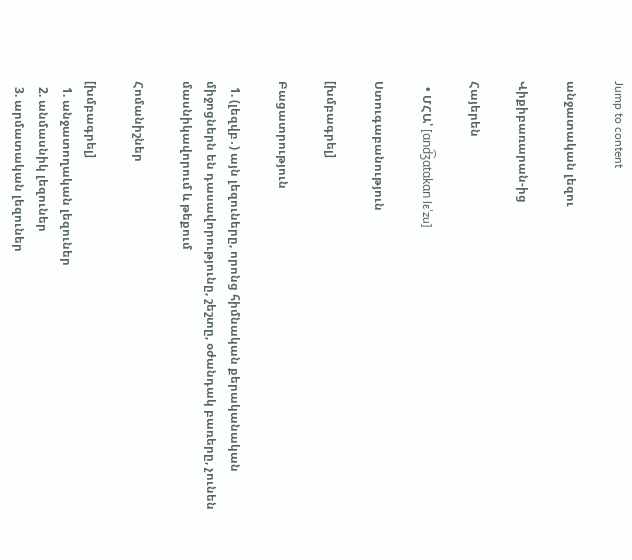Jump to content

անջատական լեզու

Վիքիբառարան-ից

Հայերեն

  • ՄՀԱ՝ [ɑnd͡ʒɑtɑkɑn lɛˈzu]

Ստուգաբանություն

[խմբագրել]

Բացատրություն

  1. (լեզվբ․) այն լեզուները, որոնց հիմնական քերականական միջոցներն են դասավորությունը, շեշտը, օժանդակ բառերը, չունեն մասնիկավորում և թեքում

Հոմանիշներ

[խմբագրել]
  1. անջատողական լեզուներ
  2. անմասնիկ լեզուներ
  3. արմատական լեզուներ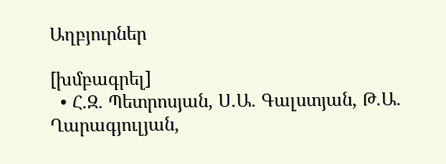Աղբյուրներ

[խմբագրել]
  • Հ.Զ. Պետրոսյան, Ս.Ա. Գալստյան, Թ.Ա. Ղարագյուլյան,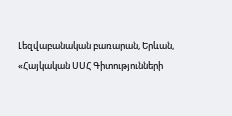Լեզվաբանական բառարան, Երևան, «Հայկական ՍՍՀ Գիտությունների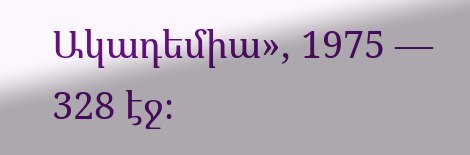Ակադեմիա», 1975 — 328 էջ։